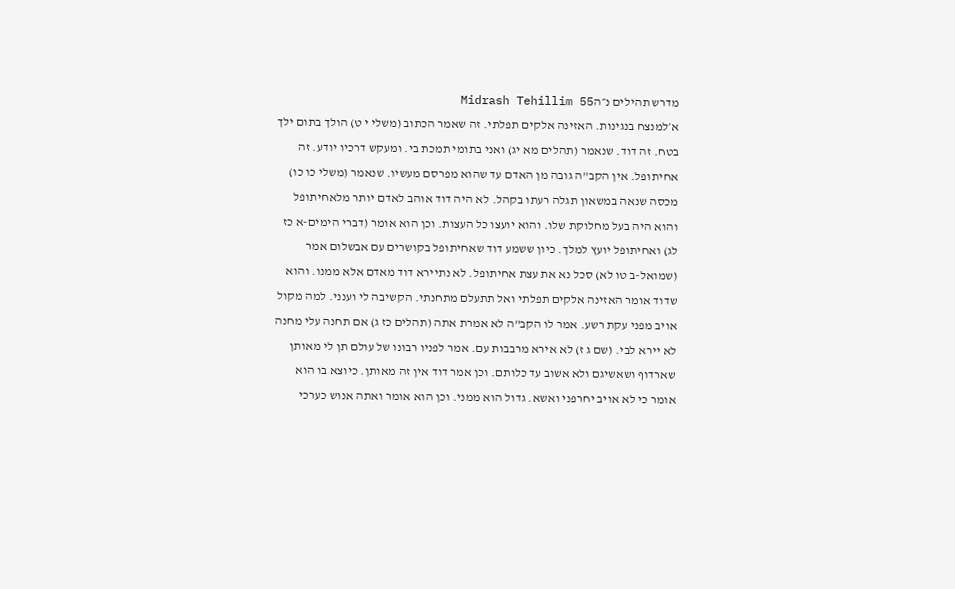מדרש תהילים נ״הMidrash Tehillim 55
א׳למנצח בנגינות. האזינה אלקים תפלתי. זה שאמר הכתוב (משלי י ט) הולך בתום ילך בטח. זה דוד. שנאמר (תהלים מא יג) ואני בתומי תמכת בי. ומעקש דרכיו יודע. זה אחיתופל. אין הקב"ה גובה מן האדם עד שהוא מפרסם מעשיו. שנאמר (משלי כו כו) מכסה שנאה במשאון תגלה רעתו בקהל. לא היה דוד אוהב לאדם יותר מלאחיתופל והוא היה בעל מחלוקת שלו. והוא יועצו כל העצות. וכן הוא אומר (דברי הימים-א כז לג) ואחיתופל יועץ למלך. כיון ששמע דוד שאחיתופל בקושרים עם אבשלום אמר (שמואל-ב טו לא) סכל נא את עצת אחיתופל. לא נתיירא דוד מאדם אלא ממנו. והוא שדוד אומר האזינה אלקים תפלתי ואל תתעלם מתחנתי. הקשיבה לי וענני. למה מקול אויב מפני עקת רשע. אמר לו הקב"ה לא אמרת אתה (תהלים כז ג) אם תחנה עלי מחנה לא יירא לבי. (שם ג ז) לא אירא מרבבות עם. אמר לפניו רבונו של עולם תן לי מאותן שארדוף ושאשיגם ולא אשוב עד כלותם. וכן אמר דוד אין זה מאותן. כיוצא בו הוא אומר כי לא אויב יחרפני ואשא. גדול הוא ממני. וכן הוא אומר ואתה אנוש כערכי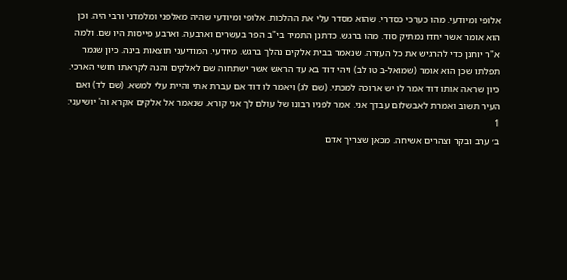אלופי ומיודעי. מהו כערכי כסדרי. שהוא מסדר עלי את ההלכות. אלופי ומיודעי שהיה מאלפני ומלמדני ורבי היה. וכן הוא אומר אשר יחדו נמתיק סוד. מהו ברגש. כדתנן התמיד בי"ב הפר בעשרים וארבעה. וארבע פייסות היו שם. ולמה א"ר יוחנן כדי להרגיש את כל העזרה. שנאמר בבית אלקים נהלך ברגש. מיודעי. המודיעני תוצאות בינה. כיון שגמר תפלתו שכן הוא אומר (שמואל-ב טו לב) ויהי דוד בא עד הראש אשר ישתחוה שם לאלקים והנה לקראתו חושי הארכי. כיון שראה אותו דוד אמר לו יש ארוכה למכתי. (שם לג) ויאמר לו דוד אם עברת אתי והיית עלי למשא. (שם לד) ואם העיר תשוב ואמרת לאבשלום עבדך אני. אמר לפניו רבונו של עולם לך אני קורא. שנאמר אל אלקים אקרא וה' יושיעני:
1
ב׳ ערב ובקר וצהרים אשיחה. מכאן שצריך אדם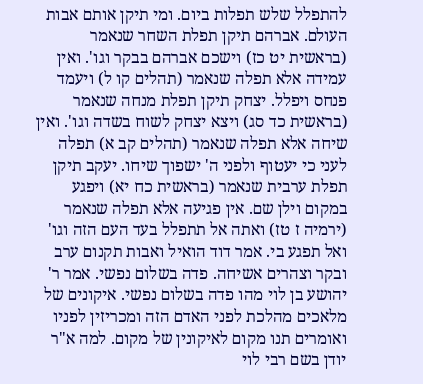להתפלל שלש תפלות ביום. ומי תיקן אותם אבות העולם. אברהם תיקן תפלת השחר שנאמר (בראשית יט כז) וישכם אברהם בבקר וגו'. ואין עמידה אלא תפלה שנאמר (תהלים קו ל) ויעמד פנחס ויפלל. יצחק תיקן תפלת מנחה שנאמר (בראשית כד סג) ויצא יצחק לשוח בשדה וגו'. ואין שיחה אלא תפלה שנאמר (תהלים קב א) תפלה לעני כי יעטוף ולפני ה' ישפוך שיחו. יעקב תיקן תפלת ערבית שנאמר (בראשית כח יא) ויפגע במקום וילן שם. אין פגיעה אלא תפלה שנאמר (ירמיה ז טז) ואתה אל תתפלל בעד העם הזה וגו' ואל תפגע בי. אמר דוד הואיל ואבות תקנום ערב ובקר וצהרים אשיחה. פדה בשלום נפשי. אמר ר' יהושע בן לוי מהו פדה בשלום נפשי. איקונים של מלאכים מהלכת לפני האדם הזה ומכריזין לפניו ואומרים תנו מקום לאיקונין של מקום. למה א"ר יודן בשם רבי לוי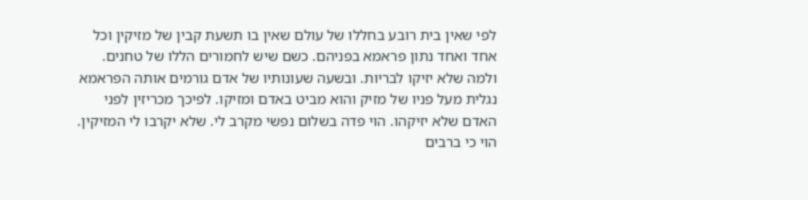לפי שאין בית רובע בחללו של עולם שאין בו תשעת קבין של מזיקין וכל אחד ואחד נתון פראמא בפניהם. כשם שיש לחמורים הללו של טחנים. ולמה שלא יזיקו לבריות. ובשעה שעונותיו של אדם גורמים אותה הפראמא נגלית מעל פניו של מזיק והוא מביט באדם ומזיקו. לפיכך מכריזין לפני האדם שלא יזיקהו. הוי פדה בשלום נפשי מקרב לי. שלא יקרבו לי המזיקין. הוי כי ברבים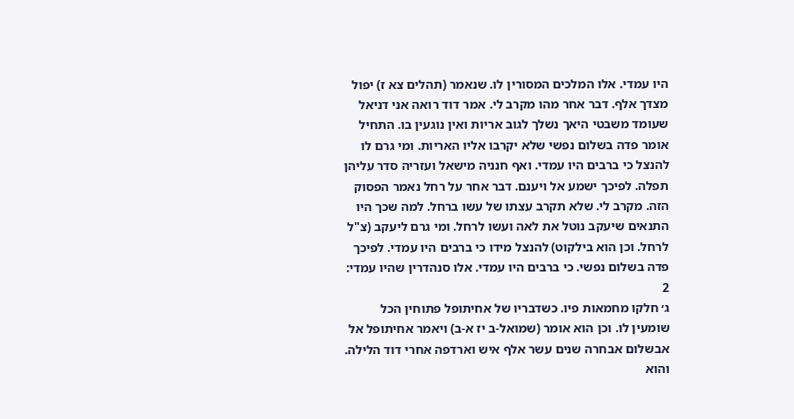היו עמדי. אלו המלכים המסורין לו. שנאמר (תהלים צא ז) יפול מצדך אלף. דבר אחר מהו מקרב לי. אמר דוד רואה אני דניאל שעומד משבטי היאך נשלך לגוב אריות ואין נוגעין בו. התחיל אומר פדה בשלום נפשי שלא יקרבו אליו האריות. ומי גרם לו להנצל כי ברבים היו עמדי. ואף חנניה מישאל ועזריה סדר עליהן תפלה. לפיכך ישמע אל ויענם. דבר אחר על רחל נאמר הפסוק הזה. מקרב לי. שלא תקרב עצתו של עשו ברחל. למה שכך היו התנאים שיעקב נוטל את לאה ועשו לרחל. ומי גרם ליעקב (צ"ל לרחל. וכן הוא בילקוט) להנצל מידו כי ברבים היו עמדי. לפיכך פדה בשלום נפשי. כי ברבים היו עמדי. אלו סנהדרין שהיו עמדי:
2
ג׳ חלקו מחמאות פיו. כשדבריו של אחיתופל פתוחין הכל שומעין לו. וכן הוא אומר (שמואל-ב יז א-ב) ויאמר אחיתופל אל אבשלום אבחרה שנים עשר אלף איש וארדפה אחרי דוד הלילה. והוא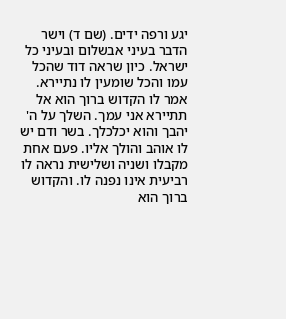יגע ורפה ידים. (שם ד) וישר הדבר בעיני אבשלום ובעיני כל ישראל. כיון שראה דוד שהכל עמו והכל שומעין לו נתיירא. אמר לו הקדוש ברוך הוא אל תתיירא אני עמך. השלך על ה' יהבך והוא יכלכלך. בשר ודם יש לו אוהב והולך אליו. פעם אחת מקבלו ושניה ושלישית נראה לו רביעית אינו נפנה לו. והקדוש ברוך הוא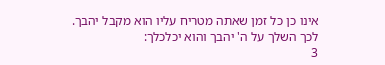אינו כן כל זמן שאתה מטריח עליו הוא מקבל יהבך. לכך השלך על ה' יהבך והוא יכלכלך:
3